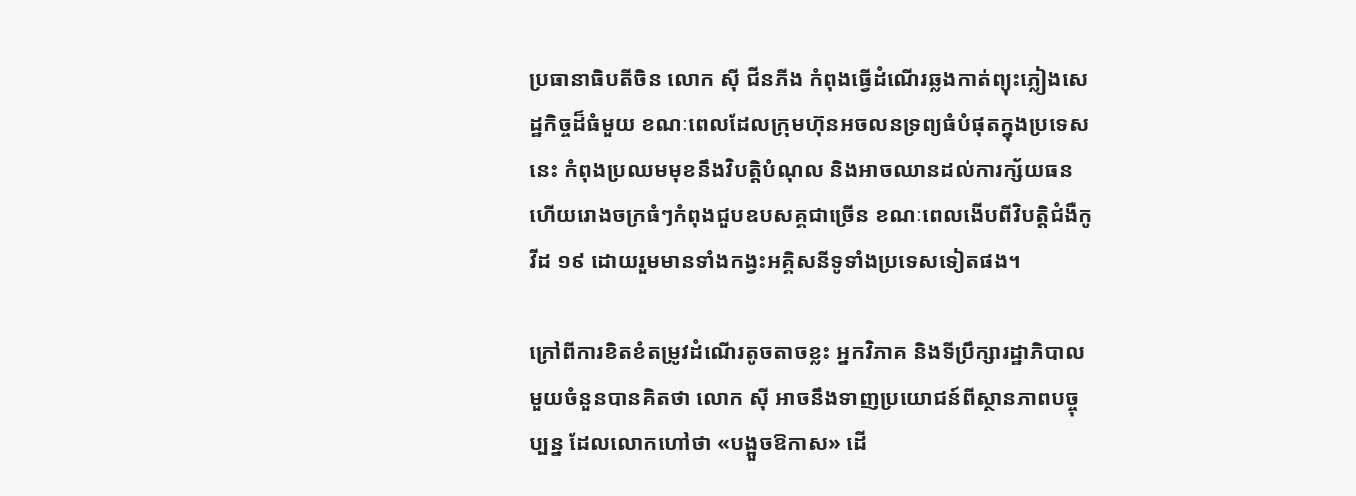ប្រធានាធិបតីចិន លោក ស៊ី ជីនភីង កំពុងធ្វើដំណើរឆ្លងកាត់ព្យុះភ្លៀងសេដ្ឋកិច្ចដ៏ធំមួយ ខណៈពេលដែលក្រុមហ៊ុនអចលនទ្រព្យធំបំផុតក្នុងប្រទេសនេះ កំពុងប្រឈមមុខនឹងវិបត្តិបំណុល និងអាចឈានដល់ការក្ស័យធន ហើយរោងចក្រធំៗកំពុងជួបឧបសគ្គជាច្រើន ខណៈពេលងើបពីវិបត្តិជំងឺកូវីដ ១៩ ដោយរួមមានទាំងកង្វះអគ្គិសនីទូទាំងប្រទេសទៀតផង។

ក្រៅពីការខិតខំតម្រូវដំណើរតូចតាចខ្លះ អ្នកវិភាគ និងទីប្រឹក្សារដ្ឋាភិបាលមួយចំនួនបានគិតថា លោក ស៊ី អាចនឹងទាញប្រយោជន៍ពីស្ថានភាពបច្ចុប្បន្ន ដែលលោកហៅថា «បង្អួចឱកាស» ដើ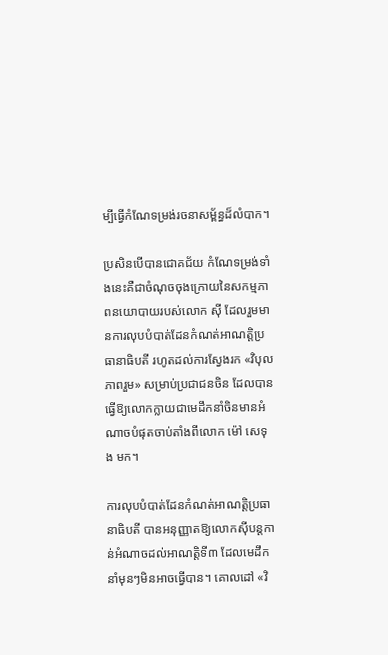ម្បីធ្វើកំណែទម្រង់រចនាសម្ព័ន្ធដ៏លំបាក។

ប្រសិនបើបានជោគជ័យ កំណែទម្រង់ទាំងនេះគឺជាចំណុចចុងក្រោយនៃសកម្មភាពនយោបាយរបស់លោក ស៊ី ដែលរួមមានការលុបបំបាត់ដែនកំណត់អាណត្តិប្រធានាធិបតី រហូតដល់ការស្វែងរក «វិបុលភាពរួម» សម្រាប់ប្រជាជនចិន ដែលបានធ្វើឱ្យលោកក្លាយជាមេដឹកនាំចិនមានអំណាចបំផុតចាប់តាំងពីលោក ម៉ៅ សេទុង មក។

ការលុបបំបាត់ដែនកំណត់អាណត្តិប្រធានាធិបតី បានអនុញ្ញាតឱ្យលោកស៊ីបន្តកាន់អំណាចដល់អាណត្តិទី៣ ដែលមេដឹកនាំមុនៗមិនអាចធ្វើបាន។ គោលដៅ «វិ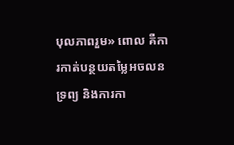បុលភាពរួម» ពោល គឺការកាត់បន្ថយតម្លៃអចលនទ្រព្យ និងការកា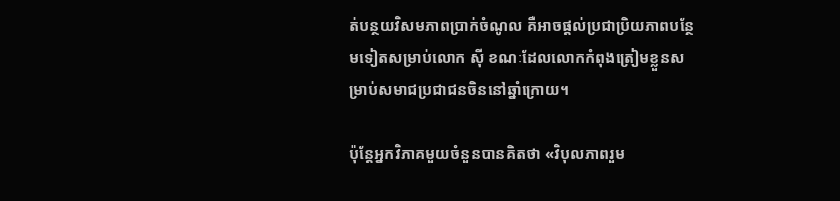ត់បន្ថយវិសមភាពប្រាក់ចំណូល គឺអាចផ្ដល់ប្រជាប្រិយភាពបន្ថែមទៀតសម្រាប់លោក ស៊ី ខណៈដែលលោកកំពុងត្រៀមខ្លួនសម្រាប់សមាជប្រជាជនចិននៅឆ្នាំក្រោយ។

ប៉ុន្តែអ្នកវិភាគមួយចំនួនបានគិតថា «វិបុលភាពរួម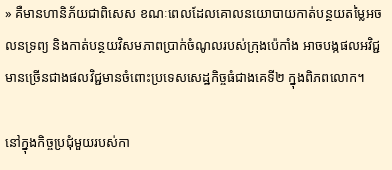» គឺមានហានិភ័យជាពិសេស ខណៈពេលដែលគោលនយោបាយកាត់បន្ថយតម្លៃអចលនទ្រព្យ និងកាត់បន្ថយវិសមភាពប្រាក់ចំណូលរបស់ក្រុងប៉េកាំង អាចបង្កផលអវិជ្ជមានច្រើនជាងផលវិជ្ជមានចំពោះប្រទេសសេដ្ឋកិច្ចធំជាងគេទី២ ក្នុងពិភពលោក។

នៅក្នុងកិច្ចប្រជុំមួយរបស់កា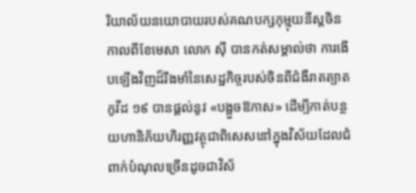រិយាល័យនយោបាយរបស់គណបក្សកុម្មុយនីស្តចិន កាលពីខែមេសា លោក ស៊ី បានកត់សម្គាល់ថា ការងើបឡើងវិញដ៏រឹងមាំនៃសេដ្ឋកិច្ចរបស់ចិនពីជំងឺរាតត្បាតកូវីដ ១៩ បានផ្ដល់នូវ «បង្អួចឱកាស» ដើម្បីកាត់បន្ថយហានិភ័យហិរញ្ញវត្ថុជាពិសេសនៅក្នុងវិស័យដែលជំពាក់បំណុលច្រើនដូចជាវិស័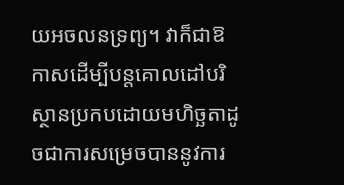យអចលនទ្រព្យ។ វាក៏ជាឱកាសដើម្បីបន្តគោលដៅបរិស្ថានប្រកបដោយមហិច្ឆតាដូចជាការសម្រេចបាននូវការ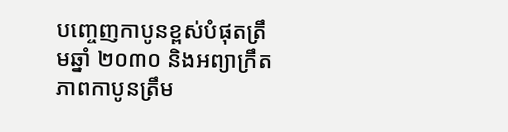បញ្ចេញកាបូនខ្ពស់បំផុតត្រឹមឆ្នាំ ២០៣០ និងអព្យាក្រឹតភាពកាបូនត្រឹម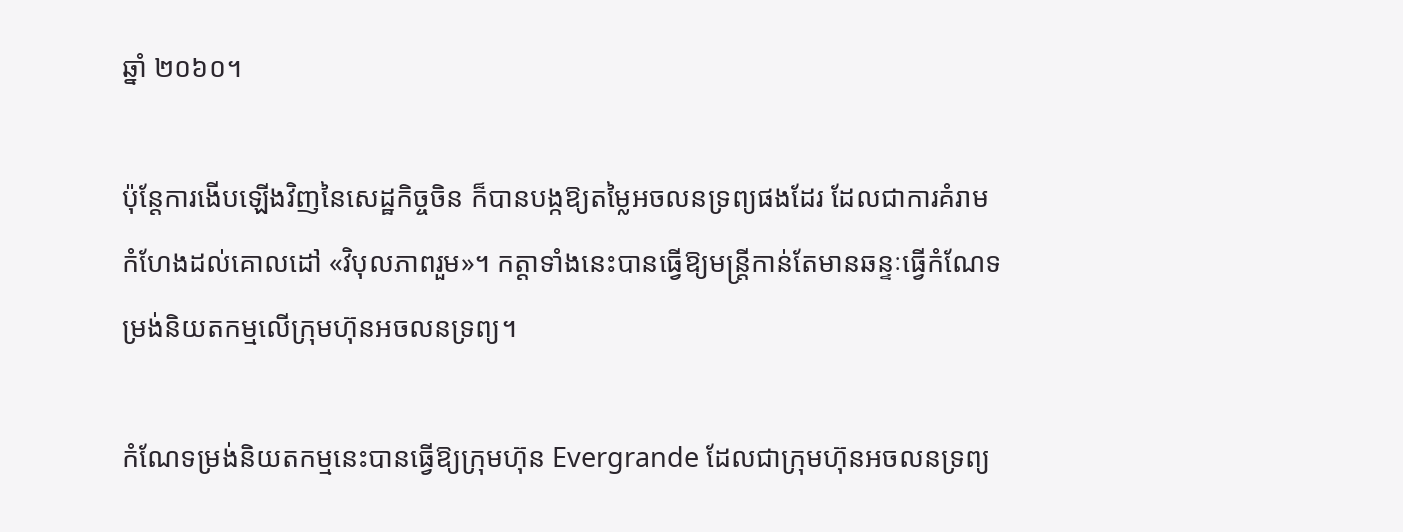ឆ្នាំ ២០៦០។

ប៉ុន្តែការងើបឡើងវិញនៃសេដ្ឋកិច្ចចិន ក៏បានបង្កឱ្យតម្លៃអចលនទ្រព្យផងដែរ ដែលជាការគំរាមកំហែងដល់គោលដៅ «វិបុលភាពរួម»។ កត្តាទាំងនេះបានធ្វើឱ្យមន្ត្រីកាន់តែមានឆន្ទៈធ្វើកំណែទម្រង់និយតកម្មលើក្រុមហ៊ុនអចលនទ្រព្យ។

កំណែទម្រង់និយតកម្មនេះបានធ្វើឱ្យក្រុមហ៊ុន Evergrande ដែលជាក្រុមហ៊ុនអចលនទ្រព្យ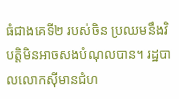ធំជាងគេទី២ របស់ចិន ប្រឈមនឹងវិបត្តិមិនអាចសងបំណុលបាន។ រដ្ឋបាលលោកស៊ីមានជំហ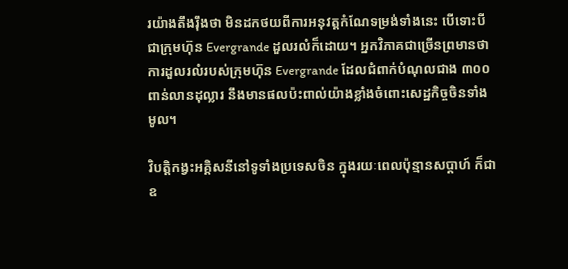រយ៉ាងតឹងរ៉ឹងថា មិនដកថយពីការអនុវត្តកំណែទម្រង់ទាំងនេះ បើទោះបីជាក្រុមហ៊ុន Evergrande ដួលរលំក៏ដោយ។ អ្នកវិភាគជាច្រើនព្រមានថា ការដួលរលំរបស់ក្រុមហ៊ុន Evergrande ដែលជំពាក់បំណុលជាង ៣០០ ពាន់លានដុល្លារ នឹងមានផលប៉ះពាល់យ៉ាងខ្លាំងចំពោះសេដ្ឋកិច្ចចិនទាំងមូល។

វិបត្តិកង្វះអគ្គិសនីនៅទូទាំងប្រទេសចិន ក្នុងរយៈពេលប៉ុន្មានសប្ដាហ៍ ក៏ជាឧ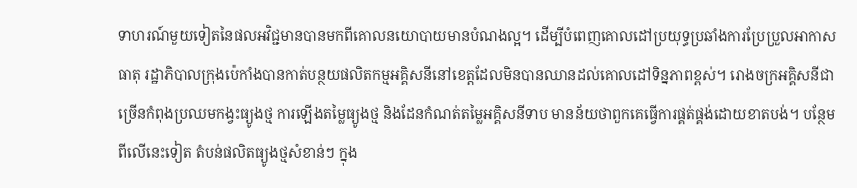ទាហរណ៍មួយទៀតនៃផលអវិជ្ជមានបានមកពីគោលនយោបាយមានបំណងល្អ។ ដើម្បីបំពេញគោលដៅប្រយុទ្ធប្រឆាំងការប្រែប្រួលអាកាសធាតុ រដ្ឋាភិបាលក្រុងប៉េកាំងបានកាត់បន្ថយផលិតកម្មអគ្គិសនីនៅខេត្តដែលមិនបានឈានដល់គោលដៅទិន្នភាពខ្ពស់។ រោងចក្រអគ្គិសនីជាច្រើនកំពុងប្រឈមកង្វះធ្យូងថ្ម ការឡើងតម្លៃធ្យូងថ្ម និងដែនកំណត់តម្លៃអគ្គិសនីទាប មានន័យថាពួកគេធ្វើការផ្គត់ផ្គង់ដោយខាតបង់។ បន្ថែមពីលើនេះទៀត តំបន់ផលិតធ្យូងថ្មសំខាន់ៗ ក្នុង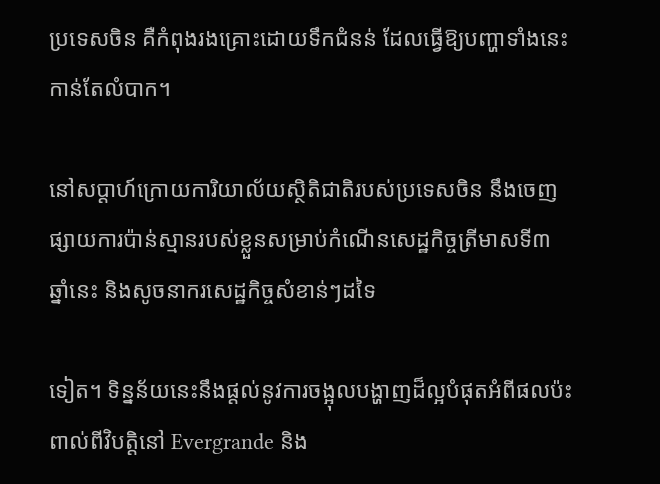ប្រទេសចិន គឺកំពុងរងគ្រោះដោយទឹកជំនន់ ដែលធ្វើឱ្យបញ្ហាទាំងនេះកាន់តែលំបាក។

នៅសប្ដាហ៍ក្រោយការិយាល័យស្ថិតិជាតិរបស់ប្រទេសចិន នឹងចេញផ្សាយការប៉ាន់ស្មានរបស់ខ្លួនសម្រាប់កំណើនសេដ្ឋកិច្ចត្រីមាសទី៣ ឆ្នាំនេះ និងសូចនាករសេដ្ឋកិច្ចសំខាន់ៗដទៃ

ទៀត។ ទិន្នន័យនេះនឹងផ្ដល់នូវការចង្អុលបង្ហាញដ៏ល្អបំផុតអំពីផលប៉ះពាល់ពីវិបត្តិនៅ Evergrande និង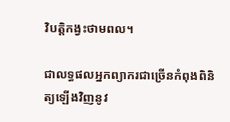វិបត្តិកង្វះថាមពល។

ជាលទ្ធផលអ្នកព្យាករជាច្រើនកំពុងពិនិត្យឡើងវិញនូវ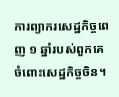ការព្យាករសេដ្ឋកិច្ចពេញ ១ ឆ្នាំរបស់ពួកគេចំពោះសេដ្ឋកិច្ចចិន។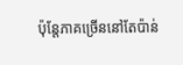ប៉ុន្តែភាគច្រើននៅតែប៉ាន់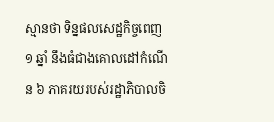ស្មានថា ទិន្នផលសេដ្ឋកិច្ចពេញ ១ ឆ្នាំ នឹងធំជាងគោលដៅកំណើន ៦ ភាគរយរបស់រដ្ឋាភិបាលចិ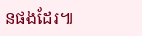នផងដែរ៕